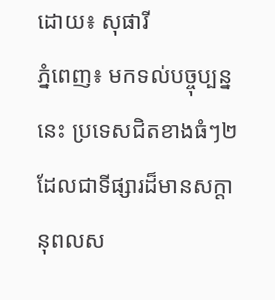ដោយ៖ សុផារី
ភ្នំពេញ៖ មកទល់បច្ចុប្បន្ននេះ ប្រទេសជិតខាងធំៗ២ ដែលជាទីផ្សារដ៏មានសក្តានុពលស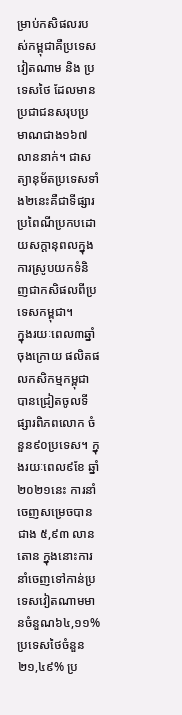ម្រាប់កសិផលរបស់កម្ពុជាគឺប្រទេសវៀតណាម និង ប្រទេសថៃ ដែលមានប្រជាជនសរុបប្រមាណជាង១៦៧លាននាក់។ ជាសត្យានុម័តប្រទេសទាំង២នេះគឺជាទីផ្សារប្រពៃណីប្រកបដោយសក្តានុពលក្នុងការស្រូបយកទំនិញជាកសិផលពីប្រទេសកម្ពុជា។
ក្នុងរយៈពេល៣ឆ្នាំចុងក្រោយ ផលិតផលកសិកម្មកម្ពុជាបានជ្រៀតចូលទីផ្សារពិភពលោក ចំនួន៩០ប្រទេស។ ក្នុងរយៈពេល៩ខែ ឆ្នាំ២០២១នេះ ការនាំចេញសម្រេចបានជាង ៥,៩៣ លានតោន ក្នុងនោះការនាំចេញទៅកាន់ប្រទេសវៀតណាមមានចំនួណ៦៤,១១% ប្រទេសថៃចំនួន២១,៤៩% ប្រ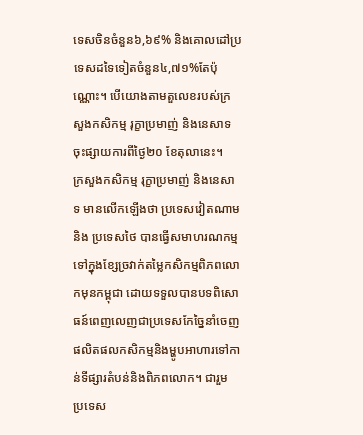ទេសចិនចំនួន៦,៦៩% និងគោលដៅប្រទេសដទៃទៀតចំនួន៤,៧១%តែប៉ុណ្ណោះ។ បើយោងតាមតួលេខរបស់ក្រសួងកសិកម្ម រុក្ខាប្រមាញ់ និងនេសាទ ចុះផ្សាយការពីថ្ងៃ២០ ខែតុលានេះ។
ក្រសួងកសិកម្ម រុក្ខាប្រមាញ់ និងនេសាទ មានលើកឡើងថា ប្រទេសវៀតណាម និង ប្រទេសថៃ បានធ្វើសមាហរណកម្មទៅក្នុងខ្សែច្រវាក់តម្លៃកសិកម្មពិភពលោកមុនកម្ពុជា ដោយទទួលបានបទពិសោធន៍ពេញលេញជាប្រទេសកែច្នៃនាំចេញផលិតផលកសិកម្មនិងម្ហូបអាហារទៅកាន់ទីផ្សារតំបន់និងពិភពលោក។ ជារួម ប្រទេស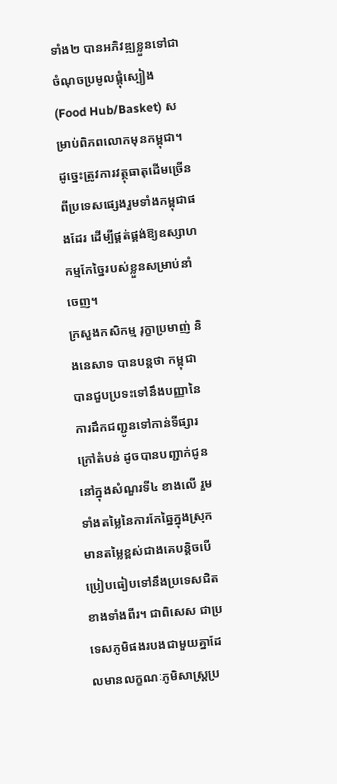ទាំង២ បានអភិវឌ្ឍខ្លួនទៅជាចំណុចប្រមូលផ្តុំស្បៀង (Food Hub/Basket) សម្រាប់ពិភពលោកមុនកម្ពុជា។ ដូច្នេះត្រូវការវត្ថុធាតុដើមច្រើនពីប្រទេសផ្សេងរួមទាំងកម្ពុជាផងដែរ ដើម្បីផ្គត់ផ្គង់ឱ្យឧស្សាហកម្មកែច្នៃរបស់ខ្លួនសម្រាប់នាំចេញ។
ក្រសួងកសិកម្ម រុក្ខាប្រមាញ់ និងនេសាទ បានបន្តថា កម្ពុជាបានជួបប្រទះទៅនឹងបញ្ញានៃការដឹកជញ្ជូនទៅកាន់ទីផ្សារក្រៅតំបន់ ដូចបានបញ្ជាក់ជូននៅក្នុងសំណួរទី៤ ខាងលើ រួមទាំងតម្លៃនៃការកែឆ្នៃក្នុងស្រុកមានតម្លៃខ្ពស់ជាងគេបន្តិចបើប្រៀបធៀបទៅនឹងប្រទេសជិតខាងទាំងពីរ។ ជាពិសេស ជាប្រទេសភូមិផងរបងជាមួយគ្នាដែលមានលក្ខណៈភូមិសាស្ត្រប្រ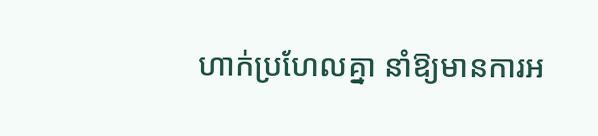ហាក់ប្រហែលគ្នា នាំឱ្យមានការអ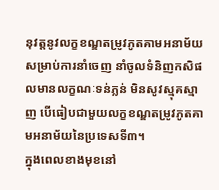នុវត្តនូវលក្ខខណ្ឌតម្រូវភូតគាមអនាម័យសម្រាប់ការនាំចេញ នាំចូលទំនិញកសិផលមានលក្ខណៈទន់ភ្លន់ មិនសូវស្មុគស្មាញ បើធៀបជាមួយលក្ខខណ្ឌតម្រូវភូតគាមអនាម័យនៃប្រទេសទី៣។
ក្នុងពេលខាងមុខនៅ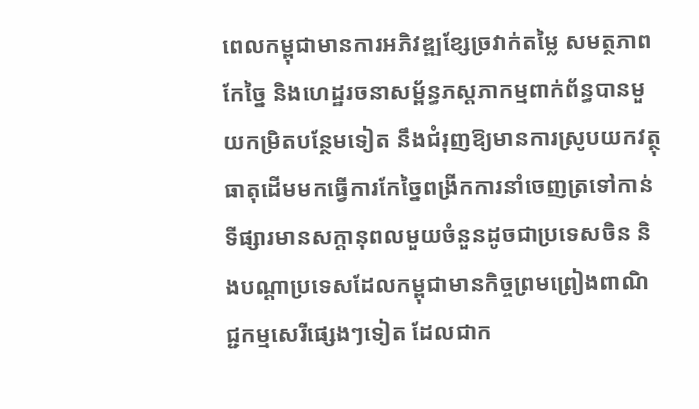ពេលកម្ពុជាមានការអភិវឌ្ឍខ្សែច្រវាក់តម្លៃ សមត្ថភាពកែច្នៃ និងហេដ្ឋរចនាសម្ព័ន្ធភស្តភាកម្មពាក់ព័ន្ធបានមួយកម្រិតបន្ថែមទៀត នឹងជំរុញឱ្យមានការស្រូបយកវត្ថុធាតុដើមមកធ្វើការកែច្នៃពង្រីកការនាំចេញត្រទៅកាន់ទីផ្សារមានសក្តានុពលមួយចំនួនដូចជាប្រទេសចិន និងបណ្តាប្រទេសដែលកម្ពុជាមានកិច្ចព្រមព្រៀងពាណិជ្ជកម្មសេរីផ្សេងៗទៀត ដែលជាក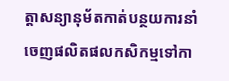ត្តាសន្យានុម័តកាត់បន្ថយការនាំចេញផលិតផលកសិកម្មទៅកា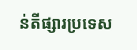ន់តីផ្សារប្រទេស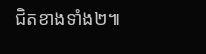ជិតខាងទាំង២៕